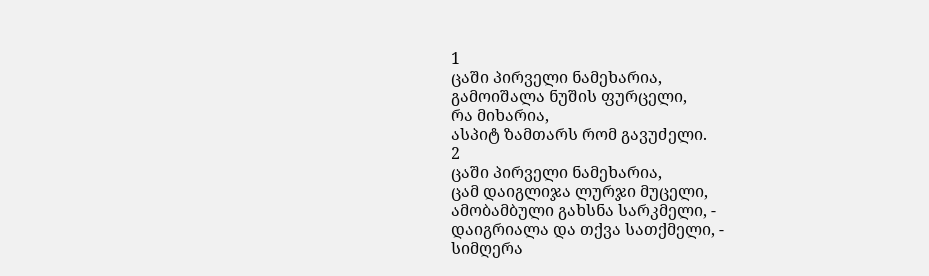1
ცაში პირველი ნამეხარია,
გამოიშალა ნუშის ფურცელი,
რა მიხარია,
ასპიტ ზამთარს რომ გავუძელი.
2
ცაში პირველი ნამეხარია,
ცამ დაიგლიჯა ლურჯი მუცელი,
ამობამბული გახსნა სარკმელი, -
დაიგრიალა და თქვა სათქმელი, -
სიმღერა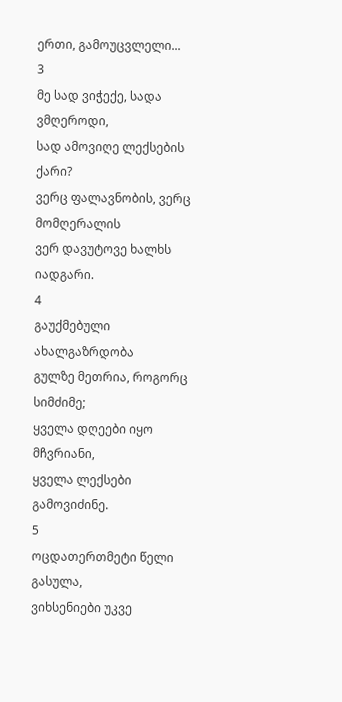ერთი, გამოუცვლელი...
3
მე სად ვიჭექე, სადა ვმღეროდი,
სად ამოვიღე ლექსების ქარი?
ვერც ფალავნობის, ვერც მომღერალის
ვერ დავუტოვე ხალხს იადგარი.
4
გაუქმებული ახალგაზრდობა
გულზე მეთრია, როგორც სიმძიმე;
ყველა დღეები იყო მჩვრიანი,
ყველა ლექსები გამოვიძინე.
5
ოცდათერთმეტი წელი გასულა,
ვიხსენიები უკვე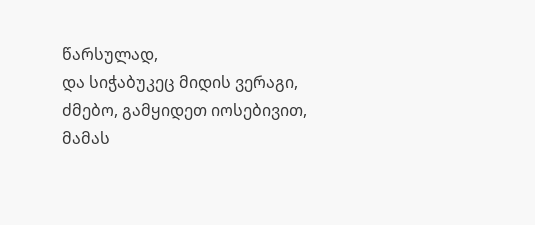წარსულად,
და სიჭაბუკეც მიდის ვერაგი,
ძმებო, გამყიდეთ იოსებივით,
მამას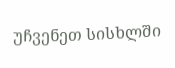უჩვენეთ სისხლში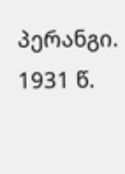პერანგი.
1931 წ.